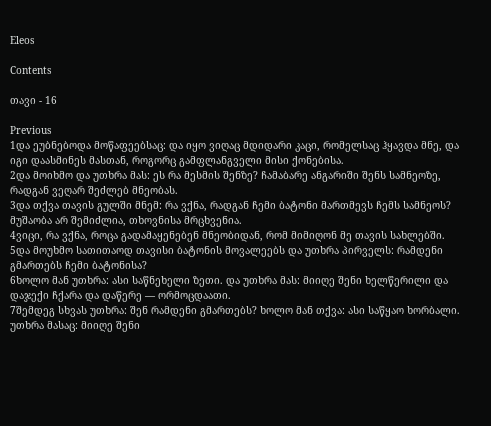Eleos

Contents

თავი - 16

Previous
1და ეუბნებოდა მოწაფეებსაც: და იყო ვიღაც მდიდარი კაცი, რომელსაც ჰყავდა მნე, და იგი დაასმინეს მასთან, როგორც გამფლანგველი მისი ქონებისა.
2და მოიხმო და უთხრა მას: ეს რა მესმის შენზე? ჩამაბარე ანგარიში შენს სამნეოზე, რადგან ვეღარ შეძლებ მნეობას.
3და თქვა თავის გულში მნემ: რა ვქნა, რადგან ჩემი ბატონი მართმევს ჩემს სამნეოს? მუშაობა არ შემიძლია, თხოვნისა მრცხვენია.
4ვიცი, რა ვქნა, როცა გადამაყენებენ მნეობიდან, რომ მიმიღონ მე თავის სახლებში.
5და მოუხმო სათითაოდ თავისი ბატონის მოვალეებს და უთხრა პირველს: რამდენი გმართებს ჩემი ბატონისა?
6ხოლო მან უთხრა: ასი საწნეხელი ზეთი. და უთხრა მას: მიიღე შენი ხელწერილი და დაჯექი ჩქარა და დაწერე — ორმოცდაათი.
7შემდეგ სხვას უთხრა: შენ რამდენი გმართებს? ხოლო მან თქვა: ასი საწყაო ხორბალი. უთხრა მასაც: მიიღე შენი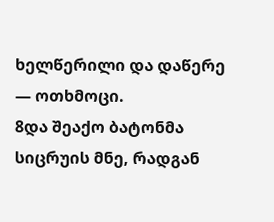ხელწერილი და დაწერე — ოთხმოცი.
8და შეაქო ბატონმა სიცრუის მნე, რადგან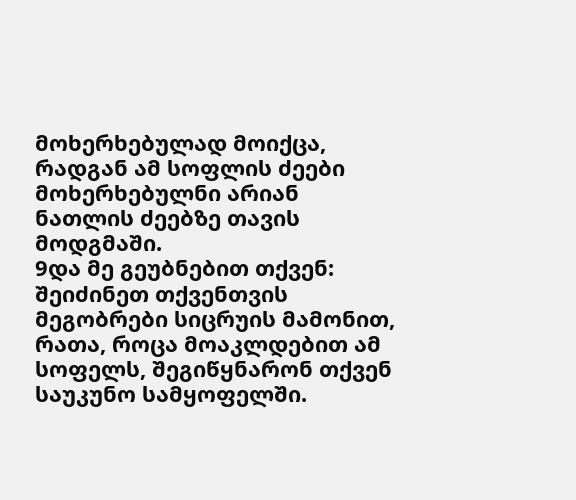მოხერხებულად მოიქცა, რადგან ამ სოფლის ძეები მოხერხებულნი არიან ნათლის ძეებზე თავის მოდგმაში.
9და მე გეუბნებით თქვენ: შეიძინეთ თქვენთვის მეგობრები სიცრუის მამონით, რათა, როცა მოაკლდებით ამ სოფელს, შეგიწყნარონ თქვენ საუკუნო სამყოფელში.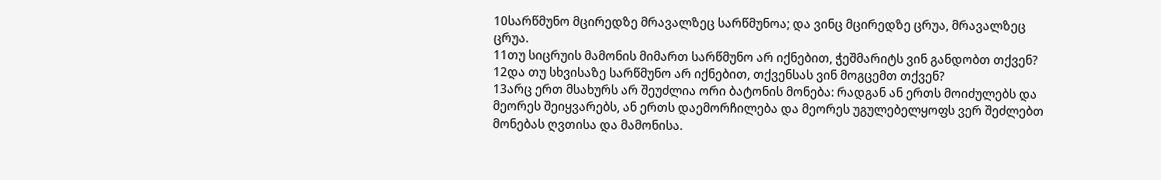10სარწმუნო მცირედზე მრავალზეც სარწმუნოა; და ვინც მცირედზე ცრუა, მრავალზეც ცრუა.
11თუ სიცრუის მამონის მიმართ სარწმუნო არ იქნებით, ჭეშმარიტს ვინ განდობთ თქვენ?
12და თუ სხვისაზე სარწმუნო არ იქნებით, თქვენსას ვინ მოგცემთ თქვენ?
13არც ერთ მსახურს არ შეუძლია ორი ბატონის მონება: რადგან ან ერთს მოიძულებს და მეორეს შეიყვარებს, ან ერთს დაემორჩილება და მეორეს უგულებელყოფს ვერ შეძლებთ მონებას ღვთისა და მამონისა.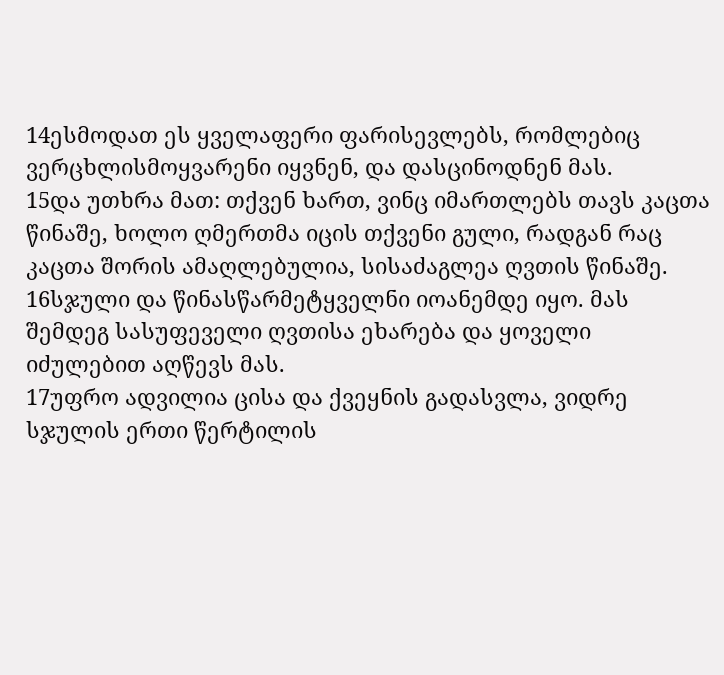14ესმოდათ ეს ყველაფერი ფარისევლებს, რომლებიც ვერცხლისმოყვარენი იყვნენ, და დასცინოდნენ მას.
15და უთხრა მათ: თქვენ ხართ, ვინც იმართლებს თავს კაცთა წინაშე, ხოლო ღმერთმა იცის თქვენი გული, რადგან რაც კაცთა შორის ამაღლებულია, სისაძაგლეა ღვთის წინაშე.
16სჯული და წინასწარმეტყველნი იოანემდე იყო. მას შემდეგ სასუფეველი ღვთისა ეხარება და ყოველი იძულებით აღწევს მას.
17უფრო ადვილია ცისა და ქვეყნის გადასვლა, ვიდრე სჯულის ერთი წერტილის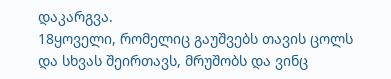დაკარგვა.
18ყოველი, რომელიც გაუშვებს თავის ცოლს და სხვას შეირთავს, მრუშობს და ვინც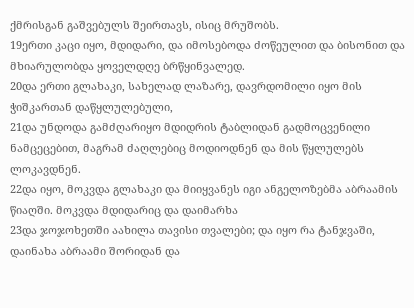ქმრისგან გაშვებულს შეირთავს, ისიც მრუშობს.
19ერთი კაცი იყო, მდიდარი, და იმოსებოდა ძოწეულით და ბისონით და მხიარულობდა ყოველდღე ბრწყინვალედ.
20და ერთი გლახაკი, სახელად ლაზარე, დავრდომილი იყო მის ჭიშკართან დაწყლულებული,
21და უნდოდა გამძღარიყო მდიდრის ტაბლიდან გადმოცვენილი ნამცეცებით, მაგრამ ძაღლებიც მოდიოდნენ და მის წყლულებს ლოკავდნენ.
22და იყო, მოკვდა გლახაკი და მიიყვანეს იგი ანგელოზებმა აბრაამის წიაღში. მოკვდა მდიდარიც და დაიმარხა
23და ჯოჯოხეთში აახილა თავისი თვალები; და იყო რა ტანჯვაში, დაინახა აბრაამი შორიდან და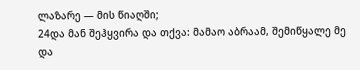ლაზარე — მის წიაღში;
24და მან შეჰყვირა და თქვა: მამაო აბრაამ, შემიწყალე მე და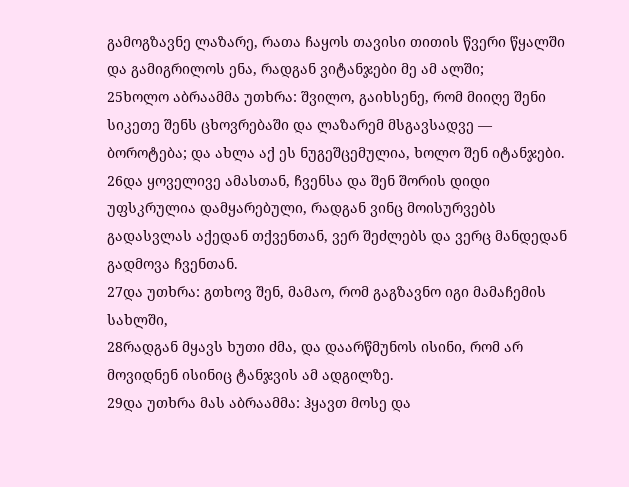გამოგზავნე ლაზარე, რათა ჩაყოს თავისი თითის წვერი წყალში და გამიგრილოს ენა, რადგან ვიტანჯები მე ამ ალში;
25ხოლო აბრაამმა უთხრა: შვილო, გაიხსენე, რომ მიიღე შენი სიკეთე შენს ცხოვრებაში და ლაზარემ მსგავსადვე — ბოროტება; და ახლა აქ ეს ნუგეშცემულია, ხოლო შენ იტანჯები.
26და ყოველივე ამასთან, ჩვენსა და შენ შორის დიდი უფსკრულია დამყარებული, რადგან ვინც მოისურვებს გადასვლას აქედან თქვენთან, ვერ შეძლებს და ვერც მანდედან გადმოვა ჩვენთან.
27და უთხრა: გთხოვ შენ, მამაო, რომ გაგზავნო იგი მამაჩემის სახლში,
28რადგან მყავს ხუთი ძმა, და დაარწმუნოს ისინი, რომ არ მოვიდნენ ისინიც ტანჯვის ამ ადგილზე.
29და უთხრა მას აბრაამმა: ჰყავთ მოსე და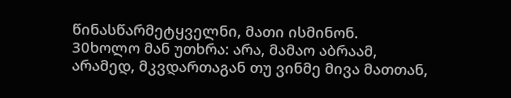წინასწარმეტყველნი, მათი ისმინონ.
30ხოლო მან უთხრა: არა, მამაო აბრაამ, არამედ, მკვდართაგან თუ ვინმე მივა მათთან,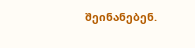შეინანებენ.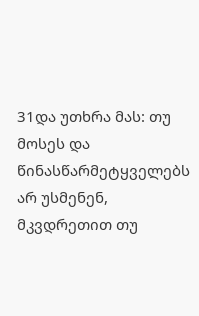31და უთხრა მას: თუ მოსეს და წინასწარმეტყველებს არ უსმენენ, მკვდრეთით თუ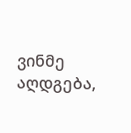ვინმე აღდგება,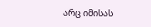არც იმისას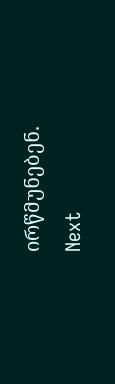ირწმუნებენ.
Next